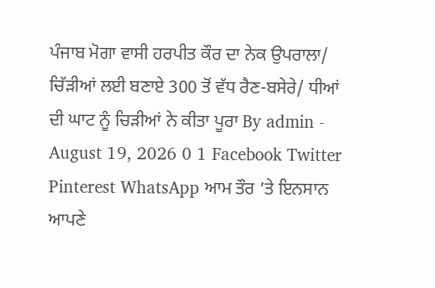ਪੰਜਾਬ ਮੋਗਾ ਵਾਸੀ ਹਰਪੀਤ ਕੌਰ ਦਾ ਨੇਕ ਉਪਰਾਲਾ/ ਚਿੱੜੀਆਂ ਲਈ ਬਣਾਏ 300 ਤੋਂ ਵੱਧ ਰੈਣ-ਬਸੇਰੇ/ ਧੀਆਂ ਦੀ ਘਾਟ ਨੂੰ ਚਿੜੀਆਂ ਨੇ ਕੀਤਾ ਪੂਰਾ By admin - August 19, 2026 0 1 Facebook Twitter Pinterest WhatsApp ਆਮ ਤੌਰ ’ਤੇ ਇਨਸਾਨ ਆਪਣੇ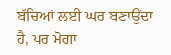ਬੱਚਿਆਂ ਲਈ ਘਰ ਬਣਾਉਂਦਾ ਹੈ, ਪਰ ਮੋਗਾ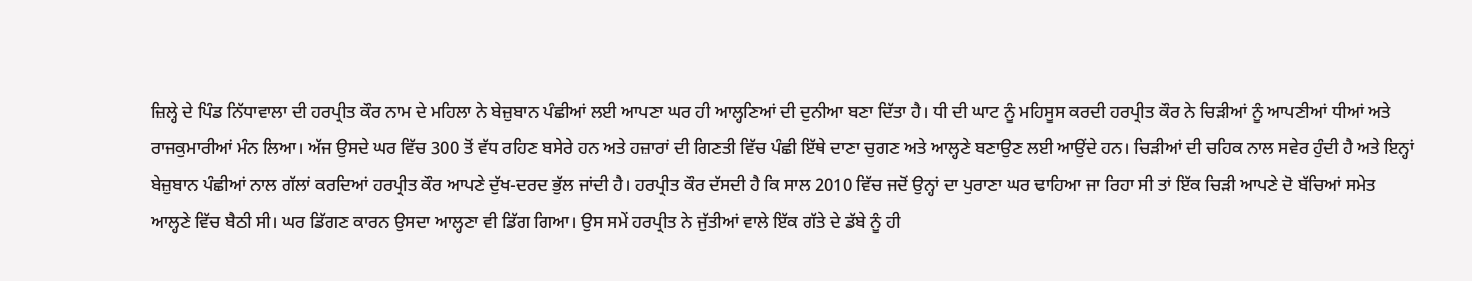ਜ਼ਿਲ੍ਹੇ ਦੇ ਪਿੰਡ ਨਿੱਧਾਵਾਲਾ ਦੀ ਹਰਪ੍ਰੀਤ ਕੌਰ ਨਾਮ ਦੇ ਮਹਿਲਾ ਨੇ ਬੇਜ਼ੁਬਾਨ ਪੰਛੀਆਂ ਲਈ ਆਪਣਾ ਘਰ ਹੀ ਆਲ੍ਹਣਿਆਂ ਦੀ ਦੁਨੀਆ ਬਣਾ ਦਿੱਤਾ ਹੈ। ਧੀ ਦੀ ਘਾਟ ਨੂੰ ਮਹਿਸੂਸ ਕਰਦੀ ਹਰਪ੍ਰੀਤ ਕੌਰ ਨੇ ਚਿੜੀਆਂ ਨੂੰ ਆਪਣੀਆਂ ਧੀਆਂ ਅਤੇ ਰਾਜਕੁਮਾਰੀਆਂ ਮੰਨ ਲਿਆ। ਅੱਜ ਉਸਦੇ ਘਰ ਵਿੱਚ 300 ਤੋਂ ਵੱਧ ਰਹਿਣ ਬਸੇਰੇ ਹਨ ਅਤੇ ਹਜ਼ਾਰਾਂ ਦੀ ਗਿਣਤੀ ਵਿੱਚ ਪੰਛੀ ਇੱਥੇ ਦਾਣਾ ਚੁਗਣ ਅਤੇ ਆਲ੍ਹਣੇ ਬਣਾਉਣ ਲਈ ਆਉਂਦੇ ਹਨ। ਚਿੜੀਆਂ ਦੀ ਚਹਿਕ ਨਾਲ ਸਵੇਰ ਹੁੰਦੀ ਹੈ ਅਤੇ ਇਨ੍ਹਾਂ ਬੇਜ਼ੁਬਾਨ ਪੰਛੀਆਂ ਨਾਲ ਗੱਲਾਂ ਕਰਦਿਆਂ ਹਰਪ੍ਰੀਤ ਕੌਰ ਆਪਣੇ ਦੁੱਖ-ਦਰਦ ਭੁੱਲ ਜਾਂਦੀ ਹੈ। ਹਰਪ੍ਰੀਤ ਕੌਰ ਦੱਸਦੀ ਹੈ ਕਿ ਸਾਲ 2010 ਵਿੱਚ ਜਦੋਂ ਉਨ੍ਹਾਂ ਦਾ ਪੁਰਾਣਾ ਘਰ ਢਾਹਿਆ ਜਾ ਰਿਹਾ ਸੀ ਤਾਂ ਇੱਕ ਚਿੜੀ ਆਪਣੇ ਦੋ ਬੱਚਿਆਂ ਸਮੇਤ ਆਲ੍ਹਣੇ ਵਿੱਚ ਬੈਠੀ ਸੀ। ਘਰ ਡਿੱਗਣ ਕਾਰਨ ਉਸਦਾ ਆਲ੍ਹਣਾ ਵੀ ਡਿੱਗ ਗਿਆ। ਉਸ ਸਮੇਂ ਹਰਪ੍ਰੀਤ ਨੇ ਜੁੱਤੀਆਂ ਵਾਲੇ ਇੱਕ ਗੱਤੇ ਦੇ ਡੱਬੇ ਨੂੰ ਹੀ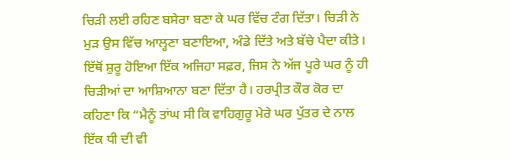ਚਿੜੀ ਲਈ ਰਹਿਣ ਬਸੇਰਾ ਬਣਾ ਕੇ ਘਰ ਵਿੱਚ ਟੰਗ ਦਿੱਤਾ। ਚਿੜੀ ਨੇ ਮੁੜ ਉਸ ਵਿੱਚ ਆਲ੍ਹਣਾ ਬਣਾਇਆ, ਅੰਡੇ ਦਿੱਤੇ ਅਤੇ ਬੱਚੇ ਪੈਦਾ ਕੀਤੇ। ਇੱਥੋਂ ਸ਼ੁਰੂ ਹੋਇਆ ਇੱਕ ਅਜਿਹਾ ਸਫ਼ਰ, ਜਿਸ ਨੇ ਅੱਜ ਪੂਰੇ ਘਰ ਨੂੰ ਹੀ ਚਿੜੀਆਂ ਦਾ ਆਸ਼ਿਆਨਾ ਬਣਾ ਦਿੱਤਾ ਹੈ। ਹਰਪ੍ਰੀਤ ਕੌਰ ਕੋਰ ਦਾ ਕਹਿਣਾ ਕਿ “ਮੈਨੂੰ ਤਾਂਘ ਸੀ ਕਿ ਵਾਹਿਗੁਰੂ ਮੇਰੇ ਘਰ ਪੁੱਤਰ ਦੇ ਨਾਲ ਇੱਕ ਧੀ ਦੀ ਵੀ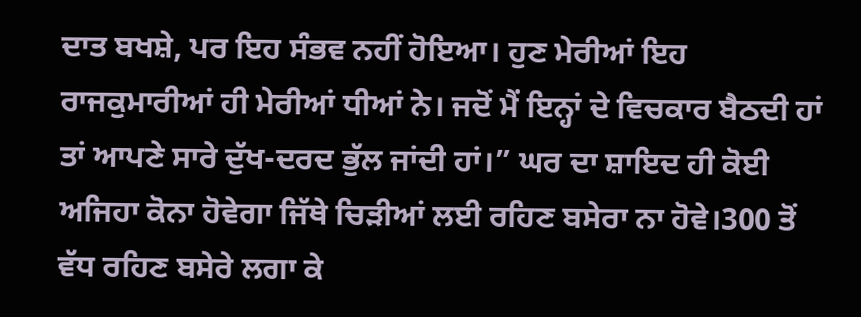ਦਾਤ ਬਖਸ਼ੇ, ਪਰ ਇਹ ਸੰਭਵ ਨਹੀਂ ਹੋਇਆ। ਹੁਣ ਮੇਰੀਆਂ ਇਹ ਰਾਜਕੁਮਾਰੀਆਂ ਹੀ ਮੇਰੀਆਂ ਧੀਆਂ ਨੇ। ਜਦੋਂ ਮੈਂ ਇਨ੍ਹਾਂ ਦੇ ਵਿਚਕਾਰ ਬੈਠਦੀ ਹਾਂ ਤਾਂ ਆਪਣੇ ਸਾਰੇ ਦੁੱਖ-ਦਰਦ ਭੁੱਲ ਜਾਂਦੀ ਹਾਂ।” ਘਰ ਦਾ ਸ਼ਾਇਦ ਹੀ ਕੋਈ ਅਜਿਹਾ ਕੋਨਾ ਹੋਵੇਗਾ ਜਿੱਥੇ ਚਿੜੀਆਂ ਲਈ ਰਹਿਣ ਬਸੇਰਾ ਨਾ ਹੋਵੇ।300 ਤੋਂ ਵੱਧ ਰਹਿਣ ਬਸੇਰੇ ਲਗਾ ਕੇ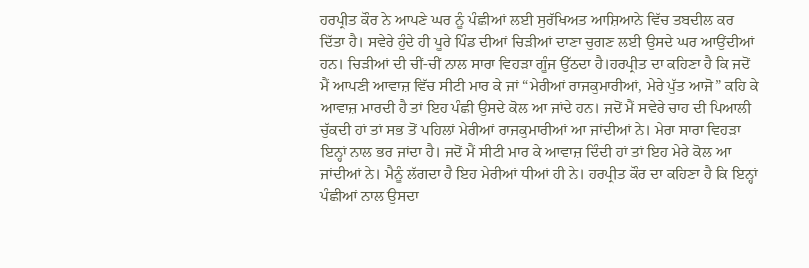ਹਰਪ੍ਰੀਤ ਕੌਰ ਨੇ ਆਪਣੇ ਘਰ ਨੂੰ ਪੰਛੀਆਂ ਲਈ ਸੁਰੱਖਿਅਤ ਆਸ਼ਿਆਨੇ ਵਿੱਚ ਤਬਦੀਲ ਕਰ ਦਿੱਤਾ ਹੈ। ਸਵੇਰੇ ਹੁੰਦੇ ਹੀ ਪੂਰੇ ਪਿੰਡ ਦੀਆਂ ਚਿੜੀਆਂ ਦਾਣਾ ਚੁਗਣ ਲਈ ਉਸਦੇ ਘਰ ਆਉਂਦੀਆਂ ਹਨ। ਚਿੜੀਆਂ ਦੀ ਚੀਂ-ਚੀਂ ਨਾਲ ਸਾਰਾ ਵਿਹੜਾ ਗੂੰਜ ਉੱਠਦਾ ਹੈ।ਹਰਪ੍ਰੀਤ ਦਾ ਕਹਿਣਾ ਹੈ ਕਿ ਜਦੋਂ ਮੈਂ ਆਪਣੀ ਆਵਾਜ਼ ਵਿੱਚ ਸੀਟੀ ਮਾਰ ਕੇ ਜਾਂ “ਮੇਰੀਆਂ ਰਾਜਕੁਮਾਰੀਆਂ, ਮੇਰੇ ਪੁੱਤ ਆਜੋ” ਕਹਿ ਕੇ ਆਵਾਜ਼ ਮਾਰਦੀ ਹੈ ਤਾਂ ਇਹ ਪੰਛੀ ਉਸਦੇ ਕੋਲ ਆ ਜਾਂਦੇ ਹਨ। ਜਦੋਂ ਮੈਂ ਸਵੇਰੇ ਚਾਹ ਦੀ ਪਿਆਲੀ ਚੁੱਕਦੀ ਹਾਂ ਤਾਂ ਸਭ ਤੋਂ ਪਹਿਲਾਂ ਮੇਰੀਆਂ ਰਾਜਕੁਮਾਰੀਆਂ ਆ ਜਾਂਦੀਆਂ ਨੇ। ਮੇਰਾ ਸਾਰਾ ਵਿਹੜਾ ਇਨ੍ਹਾਂ ਨਾਲ ਭਰ ਜਾਂਦਾ ਹੈ। ਜਦੋਂ ਮੈਂ ਸੀਟੀ ਮਾਰ ਕੇ ਆਵਾਜ਼ ਦਿੰਦੀ ਹਾਂ ਤਾਂ ਇਹ ਮੇਰੇ ਕੋਲ ਆ ਜਾਂਦੀਆਂ ਨੇ। ਮੈਨੂੰ ਲੱਗਦਾ ਹੈ ਇਹ ਮੇਰੀਆਂ ਧੀਆਂ ਹੀ ਨੇ। ਹਰਪ੍ਰੀਤ ਕੌਰ ਦਾ ਕਹਿਣਾ ਹੈ ਕਿ ਇਨ੍ਹਾਂ ਪੰਛੀਆਂ ਨਾਲ ਉਸਦਾ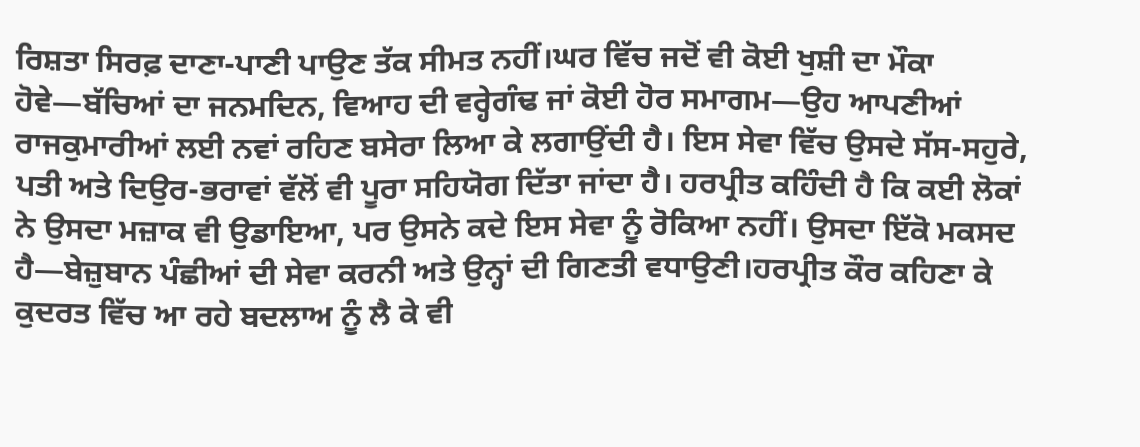ਰਿਸ਼ਤਾ ਸਿਰਫ਼ ਦਾਣਾ-ਪਾਣੀ ਪਾਉਣ ਤੱਕ ਸੀਮਤ ਨਹੀਂ।ਘਰ ਵਿੱਚ ਜਦੋਂ ਵੀ ਕੋਈ ਖੁਸ਼ੀ ਦਾ ਮੌਕਾ ਹੋਵੇ—ਬੱਚਿਆਂ ਦਾ ਜਨਮਦਿਨ, ਵਿਆਹ ਦੀ ਵਰ੍ਹੇਗੰਢ ਜਾਂ ਕੋਈ ਹੋਰ ਸਮਾਗਮ—ਉਹ ਆਪਣੀਆਂ ਰਾਜਕੁਮਾਰੀਆਂ ਲਈ ਨਵਾਂ ਰਹਿਣ ਬਸੇਰਾ ਲਿਆ ਕੇ ਲਗਾਉਂਦੀ ਹੈ। ਇਸ ਸੇਵਾ ਵਿੱਚ ਉਸਦੇ ਸੱਸ-ਸਹੁਰੇ, ਪਤੀ ਅਤੇ ਦਿਉਰ-ਭਰਾਵਾਂ ਵੱਲੋਂ ਵੀ ਪੂਰਾ ਸਹਿਯੋਗ ਦਿੱਤਾ ਜਾਂਦਾ ਹੈ। ਹਰਪ੍ਰੀਤ ਕਹਿੰਦੀ ਹੈ ਕਿ ਕਈ ਲੋਕਾਂ ਨੇ ਉਸਦਾ ਮਜ਼ਾਕ ਵੀ ਉਡਾਇਆ, ਪਰ ਉਸਨੇ ਕਦੇ ਇਸ ਸੇਵਾ ਨੂੰ ਰੋਕਿਆ ਨਹੀਂ। ਉਸਦਾ ਇੱਕੋ ਮਕਸਦ ਹੈ—ਬੇਜ਼ੁਬਾਨ ਪੰਛੀਆਂ ਦੀ ਸੇਵਾ ਕਰਨੀ ਅਤੇ ਉਨ੍ਹਾਂ ਦੀ ਗਿਣਤੀ ਵਧਾਉਣੀ।ਹਰਪ੍ਰੀਤ ਕੌਰ ਕਹਿਣਾ ਕੇ ਕੁਦਰਤ ਵਿੱਚ ਆ ਰਹੇ ਬਦਲਾਅ ਨੂੰ ਲੈ ਕੇ ਵੀ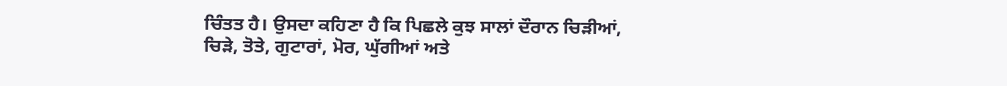ਚਿੰਤਤ ਹੈ। ਉਸਦਾ ਕਹਿਣਾ ਹੈ ਕਿ ਪਿਛਲੇ ਕੁਝ ਸਾਲਾਂ ਦੌਰਾਨ ਚਿੜੀਆਂ, ਚਿੜੇ, ਤੋਤੇ, ਗੁਟਾਰਾਂ, ਮੋਰ, ਘੁੱਗੀਆਂ ਅਤੇ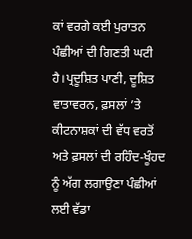ਕਾਂ ਵਰਗੇ ਕਈ ਪੁਰਾਤਨ ਪੰਛੀਆਂ ਦੀ ਗਿਣਤੀ ਘਟੀ ਹੈ।ਪ੍ਰਦੂਸ਼ਿਤ ਪਾਣੀ, ਦੂਸ਼ਿਤ ਵਾਤਾਵਰਨ, ਫ਼ਸਲਾਂ ’ਤੇ ਕੀਟਨਾਸ਼ਕਾਂ ਦੀ ਵੱਧ ਵਰਤੋਂ ਅਤੇ ਫ਼ਸਲਾਂ ਦੀ ਰਹਿੰਦ-ਖੂੰਹਦ ਨੂੰ ਅੱਗ ਲਗਾਉਣਾ ਪੰਛੀਆਂ ਲਈ ਵੱਡਾ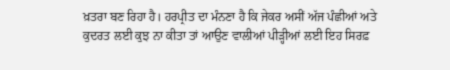ਖ਼ਤਰਾ ਬਣ ਰਿਹਾ ਹੈ। ਹਰਪ੍ਰੀਤ ਦਾ ਮੰਨਣਾ ਹੈ ਕਿ ਜੇਕਰ ਅਸੀਂ ਅੱਜ ਪੰਛੀਆਂ ਅਤੇ ਕੁਦਰਤ ਲਈ ਕੁਝ ਨਾ ਕੀਤਾ ਤਾਂ ਆਉਣ ਵਾਲੀਆਂ ਪੀੜ੍ਹੀਆਂ ਲਈ ਇਹ ਸਿਰਫ਼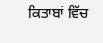ਕਿਤਾਬਾਂ ਵਿੱਚ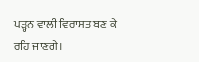ਪੜ੍ਹਨ ਵਾਲੀ ਵਿਰਾਸਤ ਬਣ ਕੇ ਰਹਿ ਜਾਣਗੇ।